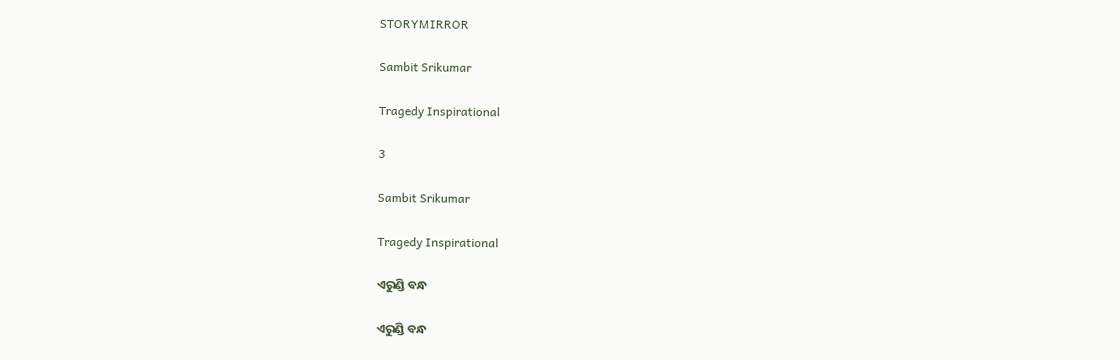STORYMIRROR

Sambit Srikumar

Tragedy Inspirational

3

Sambit Srikumar

Tragedy Inspirational

ଏରୁଣ୍ଡି ବନ୍ଧ

ଏରୁଣ୍ଡି ବନ୍ଧ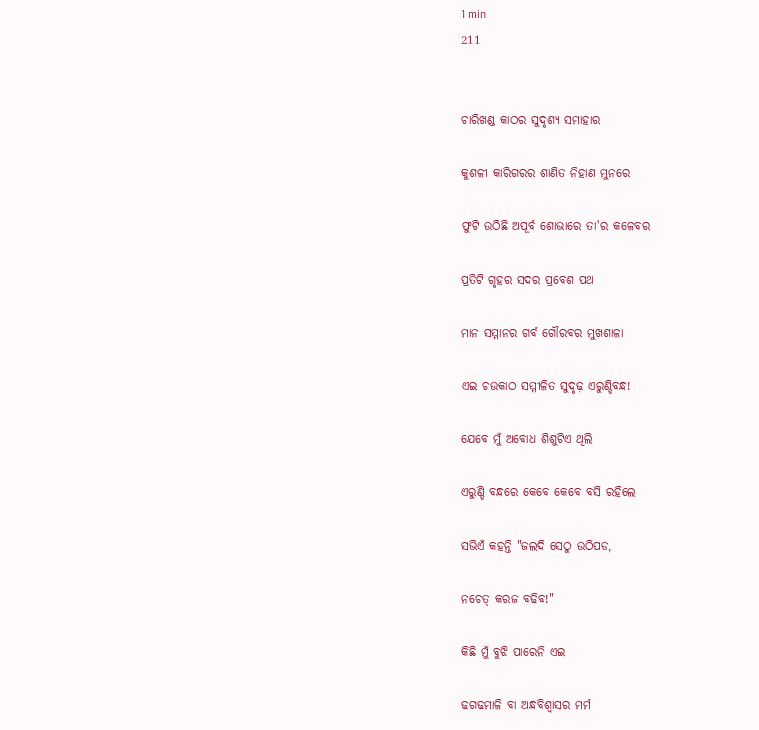1 min
211


ଚାରିଖଣ୍ଡ କାଠର ସୁଦୃଶ୍ୟ ସମାହାର

କୁଶଳୀ କାରିଗରର ଶାଣିତ ନିହାଣ ମୁନରେ

ଫୁଟି ଉଠିଛି ଅପୂର୍ବ ଶୋଭାରେ ତା'ର କଳେବର

ପ୍ରତିଟି ଗୃହର ସଦର ପ୍ରବେଶ ପଥ

ମାନ ସମ୍ମାନର ଗର୍ବ ଗୌରବର ମୁଖଶାଳା

ଏଇ ଚଉକାଠ ସମ୍ମୀଳିତ ସୁଦୃଢ଼ ଏରୁଣ୍ଡିବନ୍ଧ!

ଯେବେ ମୁଁ ଅବୋଧ ଶିଶୁଟିଏ ଥିଲି

ଏରୁଣ୍ଡି ବନ୍ଧରେ କେବେ କେବେ ବସି ରହିଲେ

ସଭିଏଁ କହନ୍ତି "ଜଲଦି ସେଠୁ ଉଠିପଡ,

ନଚେତ୍ କରଜ ବଢିବ!"

କିଛି ମୁଁ ବୁଝି ପାରେନି ଏଇ

ଢଗଢମାଳି ବା ଅନ୍ଧବିଶ୍ବାସର ମର୍ମ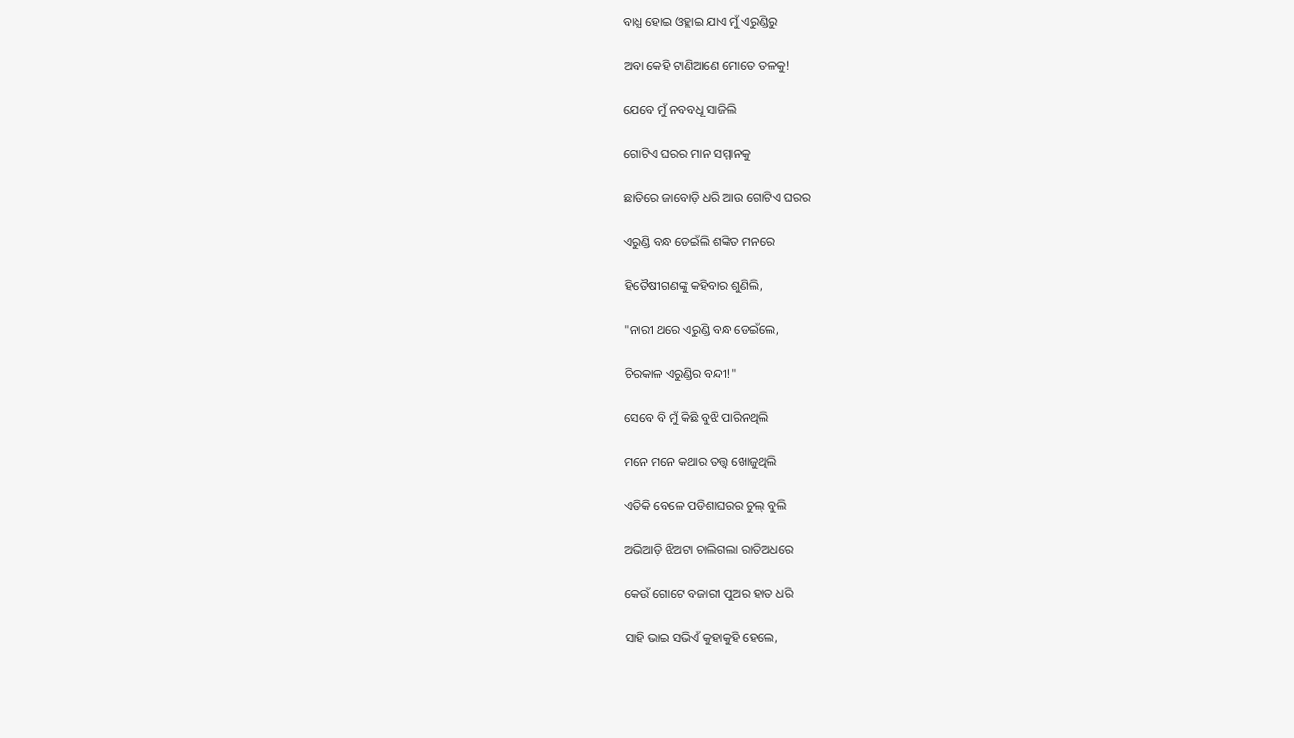ବାଧ୍ଯ ହୋଇ ଓହ୍ଲାଇ ଯାଏ ମୁଁ ଏରୁଣ୍ଡିରୁ

ଅବା କେହି ଟାଣିଆଣେ ମୋତେ ତଳକୁ!

ଯେବେ ମୁଁ ନବବଧୂ ସାଜିଲି

ଗୋଟିଏ ଘରର ମାନ ସମ୍ମାନକୁ

ଛାତିରେ ଜାବୋଡ଼ି ଧରି ଆଉ ଗୋଟିଏ ଘରର

ଏରୁଣ୍ଡି ବନ୍ଧ ଡେଇଁଲି ଶଙ୍କିତ ମନରେ

ହିତୈଷୀଗଣଙ୍କୁ କହିବାର ଶୁଣିଲି,

"ନାରୀ ଥରେ ଏରୁଣ୍ଡି ବନ୍ଧ ଡେଇଁଲେ,

ଚିରକାଳ ଏରୁଣ୍ଡିର ବନ୍ଦୀ!"

ସେବେ ବି ମୁଁ କିଛି ବୁଝି ପାରିନଥିଲି

ମନେ ମନେ କଥାର ତତ୍ତ୍ବ ଖୋଜୁଥିଲି

ଏତିକି ବେଳେ ପଡିଶାଘରର ଚୁଲ୍ ବୁଲି

ଅଭିଆଡ଼ି ଝିଅଟା ଚାଲିଗଲା ରାତିଅଧରେ

କେଉଁ ଗୋଟେ ବଜାରୀ ପୁଅର ହାତ ଧରି

ସାହି ଭାଇ ସଭିଏଁ କୁହାକୁହି ହେଲେ,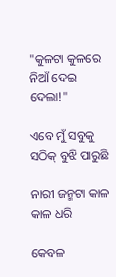"କୁଳଟା କୁଳରେ ନିଆଁ ଦେଇ ଦେଲା!"

ଏବେ ମୁଁ ସବୁକୁ ସଠିକ୍ ବୁଝି ପାରୁଛି

ନାରୀ ଜନ୍ମଟା କାଳ କାଳ ଧରି

କେବଳ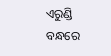ଏରୁଣ୍ଡି ବନ୍ଧରେ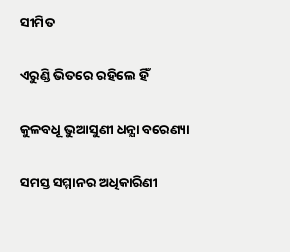ସୀମିତ

ଏରୁଣ୍ଡି ଭିତରେ ରହିଲେ ହିଁ

କୁଳବଧୂ ଭୁଆସୁଣୀ ଧନ୍ଯା ବରେଣ୍ୟା

ସମସ୍ତ ସମ୍ମାନର ଅଧିକାରିଣୀ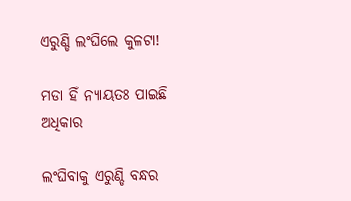ଏରୁଣ୍ଡି ଲଂଘିଲେ କୁଳଟା!

ମଡା ହିଁ ନ୍ଯାୟତଃ ପାଇଛି ଅଧିକାର

ଲଂଘିବାକୁ ଏରୁଣ୍ଡି ବନ୍ଧର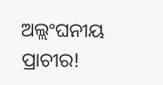ଅଲ୍ଲଂଘନୀୟ ପ୍ରାଚୀର!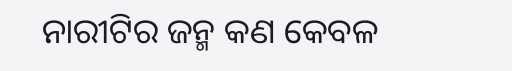ନାରୀଟିର ଜନ୍ମ କଣ କେବଳ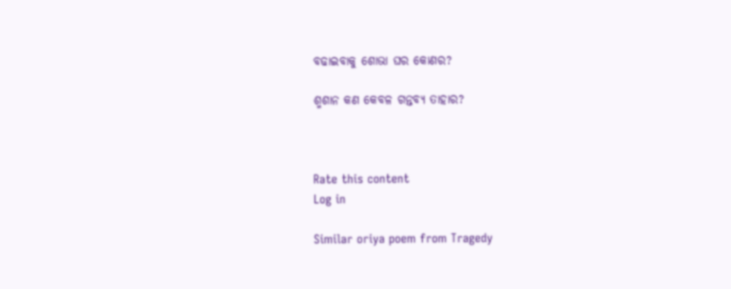ବଢାଇବାକୁ ଶୋଭା ଘର କୋଣର?

ଶ୍ମଶାନ କଣ କେବଳ ଗନ୍ତବ୍ୟ ତାହାର?



Rate this content
Log in

Similar oriya poem from Tragedy